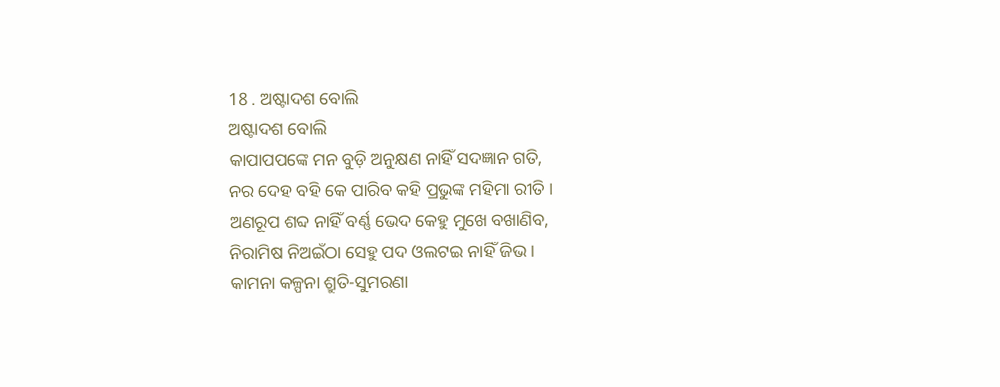18 . ଅଷ୍ଟାଦଶ ବୋଲି
ଅଷ୍ଟାଦଶ ବୋଲି
କାପାପପଙ୍କେ ମନ ବୁଡ଼ି ଅନୁକ୍ଷଣ ନାହିଁ ସଦଜ୍ଞାନ ଗତି,
ନର ଦେହ ବହି କେ ପାରିବ କହି ପ୍ରଭୁଙ୍କ ମହିମା ରୀତି ।
ଅଣରୂପ ଶବ୍ଦ ନାହିଁ ବର୍ଣ୍ଣ ଭେଦ କେହୁ ମୁଖେ ବଖାଣିବ,
ନିରାମିଷ ନିଅଇଁଠା ସେହୁ ପଦ ଓଲଟଇ ନାହିଁ ଜିଭ ।
କାମନା କଳ୍ପନା ଶ୍ରୁତି-ସୁମରଣା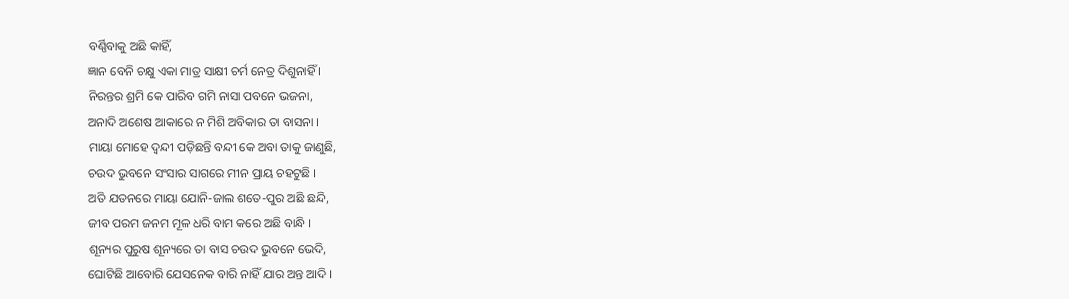ବର୍ଣ୍ଣିବାକୁ ଅଛି କାହିଁ,
ଜ୍ଞାନ ବେନି ଚକ୍ଷୁ ଏକା ମାତ୍ର ସାକ୍ଷୀ ଚର୍ମ ନେତ୍ର ଦିଶୁନାହିଁ ।
ନିରନ୍ତର ଶ୍ରମି କେ ପାରିବ ଗମି ନାସା ପବନେ ଭଜନା,
ଅନାଦି ଅଶେଷ ଆକାରେ ନ ମିଶି ଅବିକାର ତା ବାସନା ।
ମାୟା ମୋହେ ଦ୍ୱନ୍ଦୀ ପଡ଼ିଛନ୍ତି ବନ୍ଦୀ କେ ଅବା ତାକୁ ଜାଣୁଛି,
ଚଉଦ ଭୁବନେ ସଂସାର ସାଗରେ ମୀନ ପ୍ରାୟ ଚହଟୁଛି ।
ଅତି ଯତନରେ ମାୟା ଯୋନି-ଜାଲ ଶତେ-ପୁର ଅଛି ଛନ୍ଦି,
ଜୀବ ପରମ ଜନମ ମୂଳ ଧରି ବାମ କରେ ଅଛି ବାନ୍ଧି ।
ଶୂନ୍ୟର ପୁରୁଷ ଶୂନ୍ୟରେ ତା ବାସ ଚଉଦ ଭୁବନେ ଭେଦି,
ଘୋଟିଛି ଆବୋରି ଯେସନେକ ବାରି ନାହିଁ ଯାର ଅନ୍ତ ଆଦି ।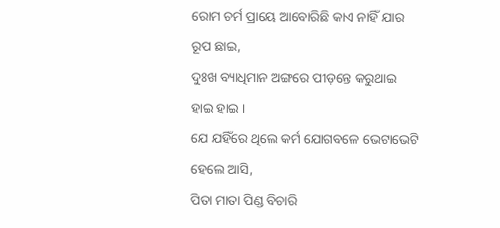ରୋମ ଚର୍ମ ପ୍ରାୟେ ଆବୋରିଛି କାଏ ନାହିଁ ଯାର ରୂପ ଛାଇ,
ଦୁଃଖ ବ୍ୟାଧିମାନ ଅଙ୍ଗରେ ପୀଡ଼ନ୍ତେ କରୁଥାଇ ହାଇ ହାଇ ।
ଯେ ଯହିଁରେ ଥିଲେ କର୍ମ ଯୋଗବଳେ ଭେଟାଭେଟି ହେଲେ ଆସି,
ପିତା ମାତା ପିଣ୍ଡ ବିଚାରି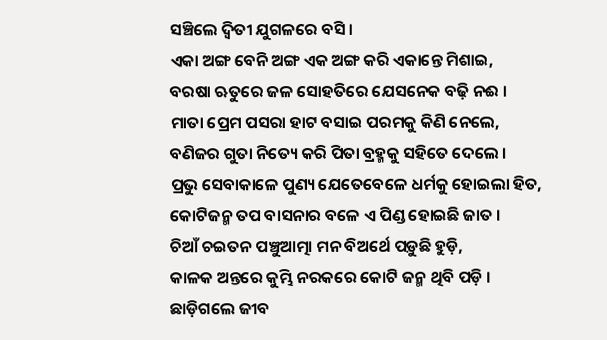ସଞ୍ଚିଲେ ଦ୍ୱିତୀ ଯୁଗଳରେ ବସି ।
ଏକା ଅଙ୍ଗ ବେନି ଅଙ୍ଗ ଏକ ଅଙ୍ଗ କରି ଏକାନ୍ତେ ମିଶାଇ,
ବରଷା ଋତୁରେ ଜଳ ସୋହତିରେ ଯେସନେକ ବଢ଼ି ନଈ ।
ମାତା ପ୍ରେମ ପସରା ହାଟ ବସାଇ ପରମକୁ କିଣି ନେଲେ,
ବଣିଜର ଗୁତା ନିତ୍ୟେ କରି ପିତା ବ୍ରହ୍ମକୁ ସହିତେ ଦେଲେ ।
ପ୍ରଭୁ ସେବାକାଳେ ପୁଣ୍ୟ ଯେତେବେଳେ ଧର୍ମକୁ ହୋଇଲା ହିତ,
କୋଟିଜନ୍ମ ତପ ବାସନାର ବଳେ ଏ ପିଣ୍ଡ ହୋଇଛି ଜାତ ।
ଚିଆଁ ଚଇତନ ପଞ୍ଚୁଆତ୍ମା ମନ ବିଅର୍ଥେ ପଡ଼ୁଛି ହୁଡ଼ି,
କାଳକ ଅନ୍ତରେ କୁମ୍ଭି ନରକରେ କୋଟି ଜନ୍ମ ଥିବି ପଡ଼ି ।
ଛାଡ଼ିଗଲେ ଜୀବ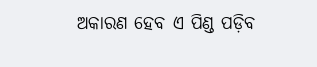ଅକାରଣ ହେବ ଏ ପିଣ୍ଡ ପଡ଼ିବ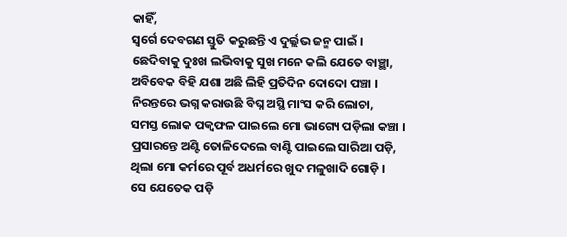କାହିଁ,
ସ୍ୱର୍ଗେ ଦେବଗଣ ସ୍ତୁତି କରୁଛନ୍ତି ଏ ଦୁର୍ଲ୍ଲଭ ଜନ୍ମ ପାଇଁ ।
ଛେଦିବାକୁ ଦୁଃଖ ଲଭିବାକୁ ସୁଖ ମନେ କଲି ଯେତେ ବାଞ୍ଛା,
ଅବିବେକ ବିହି ଯଶା ଅଛି ଲିହି ପ୍ରତିଦିନ ଦୋଦୋ ପଞ୍ଚା ।
ନିରନ୍ତରେ ଭଗ୍ନ କରାଉଛି ବିଘ୍ନ ଅସ୍ଥି ମାଂସ କରି ଲୋଚା,
ସମସ୍ତ ଲୋକ ପକ୍ୱଫଳ ପାଇଲେ ମୋ ଭାଗ୍ୟେ ପଡ଼ିଲା କଞ୍ଚା ।
ପ୍ରସାରନ୍ତେ ଅଣ୍ଟି ତୋଳିଦେଲେ ବାଣ୍ଟି ପାଇଲେ ସାରିଆ ପଡ଼ି,
ଥିଲା ମୋ କର୍ମରେ ପୂର୍ବ ଅଧର୍ମରେ ଖୁଦ ମଳୁଖାଦି ଗୋଡ଼ି ।
ସେ ଯେତେକ ପଡ଼ି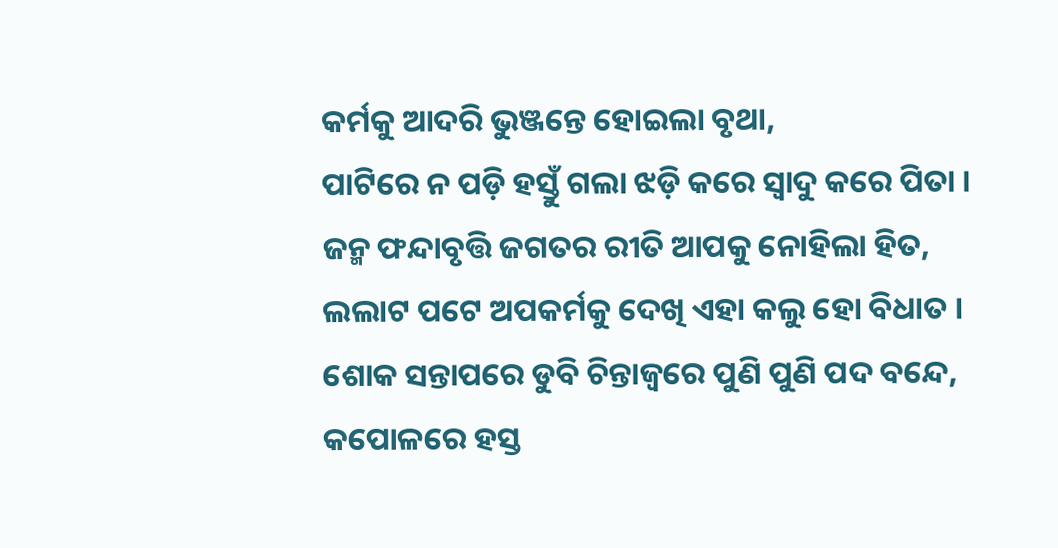କର୍ମକୁ ଆଦରି ଭୁଞ୍ଜନ୍ତେ ହୋଇଲା ବୃଥା,
ପାଟିରେ ନ ପଡ଼ି ହସ୍ତୁଁ ଗଲା ଝଡ଼ି କରେ ସ୍ୱାଦୁ କରେ ପିତା ।
ଜନ୍ମ ଫନ୍ଦାବୃତ୍ତି ଜଗତର ରୀତି ଆପକୁ ନୋହିଲା ହିତ,
ଲଲାଟ ପଟେ ଅପକର୍ମକୁ ଦେଖି ଏହା କଲୁ ହୋ ବିଧାତ ।
ଶୋକ ସନ୍ତାପରେ ଡୁବି ଚିନ୍ତାଜ୍ୱରେ ପୁଣି ପୁଣି ପଦ ବନ୍ଦେ,
କପୋଳରେ ହସ୍ତ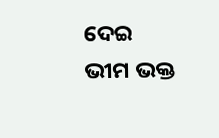ଦେଇ ଭୀମ ଭକ୍ତ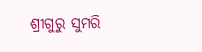ଶ୍ରୀଗୁରୁ ସୁମରି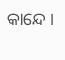କାନ୍ଦେ ।